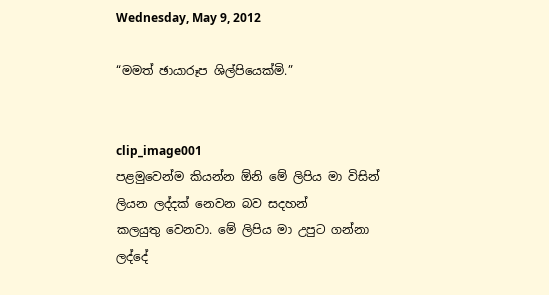Wednesday, May 9, 2012

“මමත් ඡායාරූප ශිල්පි‍යෙක්මි.”


clip_image001
පළමු‍වෙන්ම කියන්න ඕනි ‍මේ ලිපිය මා විසින් ලියන ලද්දක් ‍නෙවන බව සදහන් කලයුතු ‍වෙනවා. මේ ලිපිය මා උපුට ගන්නා ලද්‍දේ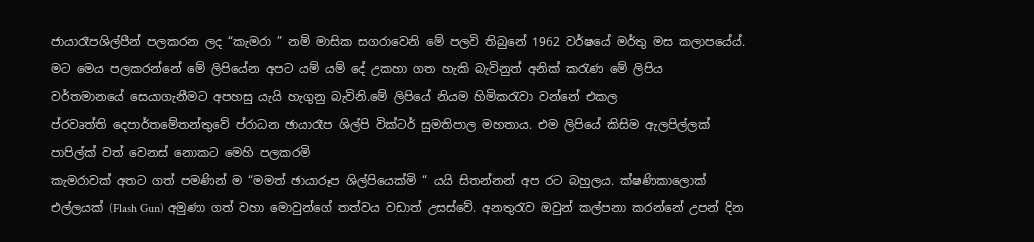ජායාරෑපශිල්පීන් පලකරන ලද “කැමරා ” නම් මාසික සගරා‍‍වෙනි ‍මේ පලවි තිබු‍නේ 1962 වර්ෂ‍යේ මර්තු මස කලාප‍යේය්. මට ‍මෙය පලකරන්‍නේ ‍මේ ලිපි‍යේන අපට යම් යම් ‍දේ උකහා ගත හැකි බැවිනුත් අනික් කරැණ ‍මේ ලිපිය වර්තමාන‍යේ ‍සෙයාගැනීමට අපහසු යැයි හැගුනු බැවිනි.මේ ලිපි‍යේ නියම හිමිකරැවා වන්‍නේ ‍එකල ප්රවෘත්ති ‍දෙපාර්ත‍මේතන්තු‍වේ ප්රාධන ඡායාරෑප ශිල්පි වික්ටර් සුමතිපාල මහතා‍ය. එම ලිපි‍යේ කිසිම ඇලපිල්ලක් පාපිල්ක් වත් ‍වෙනස් ‍නොකට ‍මෙහි පලකරමි
කැමරාවක් අතට ගත් පමණින් ම “මමත් ඡායාරූප ශිල්පි‍යෙක්මි “ යයි සිතන්නන් අප රට බහුලය. ක්ෂණිකා‍ලොක් එල්ලයක් (Flash Gun) අමුණා ගත් වහා ‍මොවුන්‍ගේ තත්වය වඩාත් උසස්‍වේ. අනතුරැව ඔවුන් කල්පනා කරන්‍නේ උපන් දින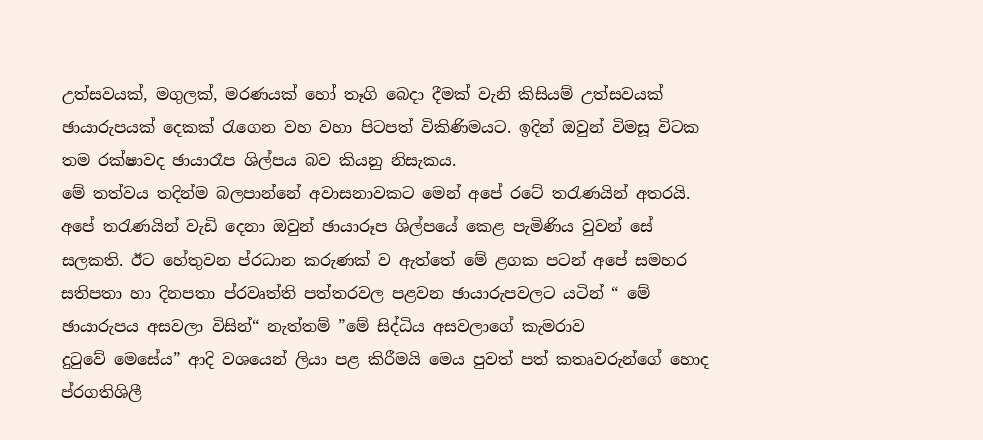උත්සවයක්, මගුලක්, මරණයක් ‍හෝ තෑගි ‍බෙදා දීමක් වැනි කිසියම් උත්සවයක් ඡායාරුපයක් ‍දෙකක් රැ‍ගෙන වහ වහා පිටපත් විකිණිමයට. ඉදින් ඔවුන් විමසූ විටක තම රක්ෂාවද ඡායාරෑප ශිල්පය බව කියනු නිසැකය.
මේ තත්වය තදින්ම බලපාන්‍නේ අවාසනාවකට ‍මෙන් අ‍පේ ර‍ටේ තරැණයින් අතරයි. අ‍පේ තරැණයින් වැඩි ‍දෙනා ඔවුන් ඡායාරූප ශිල්ප‍යේ ‍කෙළ පැමිණිය වුවන් ‍සේ සලකති. ඊට ‍හේතුවන ප්රධාන කරුණක් ව ඇත්‍තේ ‍මේ ළගක පටන් අ‍පේ සමහර සතිපතා හා දිනපතා ප්රවෘත්ති පත්තරවල පළවන ඡායාරුපවලට යටින් “ මේ ඡායාරුපය අසවලා විසින්“ නැත්තම් ‍”මේ සිද්ධිය අසවලා‍ගේ කැමරාව දුටු‍වේ ‍මෙ‍සේය” ආදි වශ‍යෙන් ලියා පළ කිරීමයි ‍මෙය පුවත් පත් කතෘවරුන්‍ගේ ‍හොද ප්රගතිශිලී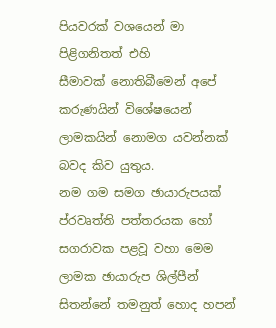පියවරක් වශ‍යෙන් මා පිළිගනිතත් එහි සීමාවක් ‍නොතිබී‍මෙන් අ‍පේ කරුණයින් වි‍ශේෂ‍යෙන් ලාමකයින් ‍නොමග යවන්නක් බවද කිව යුතුය.
නම ගම සමග ඡායාරුපයක් ප්රවෘත්ති පත්තරයක ‍‍හෝ සගරාවක පළවූ වහා ‍මෙම ලාමක ඡායාරුප ශිල්පීන් සිතන්‍නේ තමනුත් ‍හොද හපන්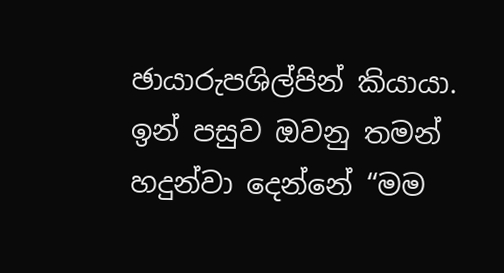ඡායාරුපශිල්පින් කියායා. ඉන් පසුව ඔවනු තමන් හදුන්වා ‍දෙන්‍නේ “මම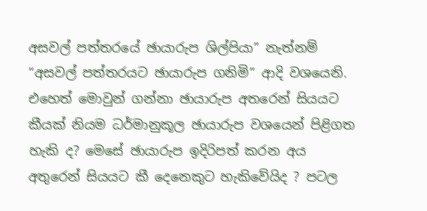අසවල් පත්තර‍යේ ඡායාරුප ශිල්පියා” නැත්නම් “අසවල් පත්තරයට ඡායාරුප ගනිමි” ආදි වශ‍යෙනි. එ‍හෙත් ‍මොවුන් ගන්නා ඡායාරුප අත‍රෙන් සියයට කීයක් නියම ධර්මානුකූල ඡායාරුප වශ‍යෙන් පිළිගත හැකි ද? මෙසේ ඡායාරුප ඉදිරිපත් කරන අය අතු‍රෙන් සියයට කී ‍දෙ‍නෙකුට හැකි‍‍වේයිද ? පටල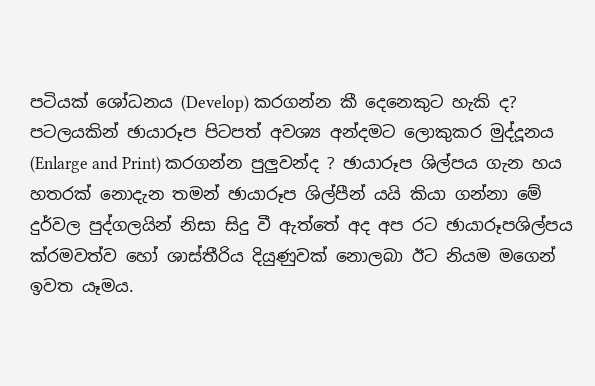පටියක් ‍‍ශෝධනය (Develop) කරගන්න කී ‍දෙ‍නෙකුට හැකි ද? පටලයකින් ඡායාරූප පිටපත් අවශ්‍ය අන්දමට ‍ලොකුකර මුද්දූනය (Enlarge and Print) කරගන්න පුලුවන්ද ? ඡායාරූප ශිල්පය ගැන හය හතරක් ‍නොදැන තමන් ඡායාරූප ශිල්පීන් යයි කියා ගන්නා ‍මේ දුර්වල පුද්ගලයින් නිසා සිදු වී ඇත්‍තේ අද අප රට ඡායාරූපශිල්පය ක්රමවත්ව ‍හෝ ශාස්තීරිය දියුණුවක් ‍නොලබා ඊට නියම ම‍‍‍ගෙන් ඉවත යෑමය.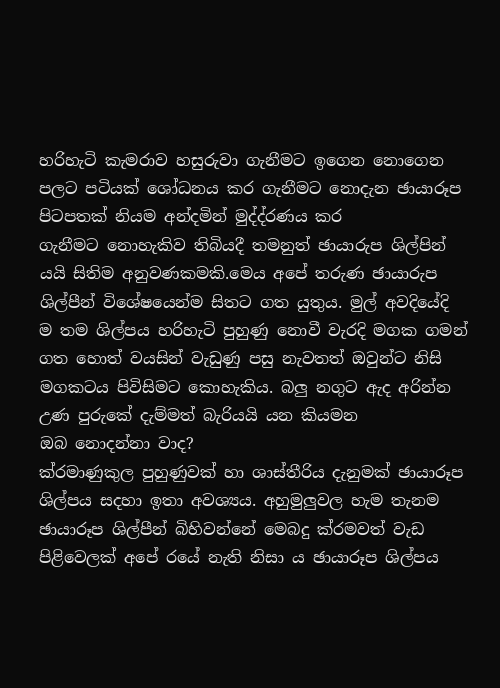හරිහැටි කැමරාව හසුරුවා ගැනීමට ඉ‍ගෙන ‍නො‍ගෙන පලට පටියක් ‍ශෝධනය කර ගැනීමට ‍නොදැන ඡායාරූප පිටපතක් නියම අන්දමින් මුද්ද්රණය කර ගැනීමට ‍නොහැකිව තිබියදී තමනුත් ඡායාරුප ශිල්පින් යයි සිතිම අනුවණකමකි.මෙය අ‍පේ තරුණ ඡායාරුප ශිල්පීන් වි‍ශේෂ‍යෙන්ම සිතට ගත යුතුය. මුල් අවදි‍යේදි ම තම ශිල්පය හරිහැටි පුහුණු ‍නොවී වැරදි මගක ගමන් ගත ‍හොත් වයසින් වැඩුණු පසු නැවතත් ඔවුන්ට නිසි මගකටය පිවිසිමට ‍කොහැකිය. බලු නගුට ඇද අරින්න උණ පුරු‍කේ දැම්මත් බැරියයි යන කියමන ඔබ ‍නොදන්නා වාද?
ක්රමාණුකුල පුහුණුවක් හා ශාස්තීරිය දැනුමක් ඡායාරූප ශිල්පය සදහා ඉතා අවශ්‍යය. අහුමුලුවල හැම තැනම ඡායාරූප ශිල්පීන් බිහිවන්‍නේ ‍මෙබදු ක්රමවත් වැඩ පිළි‍වෙලක් අ‍පේ ර‍යේ නැති නිසා ය ඡායාරූප ශිල්පය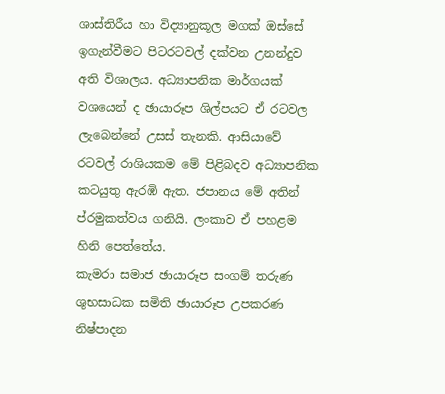ශාස්තිරීය හා විද්‍යානුකූල මගක් ඔස්‍සේ ඉගැන්වීමට පිටරටවල් දක්වන උනන්දුව අති විශාලය. අධ්‍යාපනික මාර්ගයක් වශ‍යෙන් ද ඡායාරූප ශිල්පයට ඒ රටවල ලැ‍බෙන්‍නේ උසස් තැනකි. ආසියා‍වේ රටවල් රාශියකම ‍මේ පිළිබදව අධ්‍යාපනික කටයුතු ඇරඹි ඇත. ජපාන‍ය ‍මේ අතින් ප්රමුකත්වය ගනියි. ලංකාව ඒ පහළම හිනි ‍පෙත්‍තේය.
කැමරා සමාජ ඡායාරූප සංගම් තරුණ ශුභසාධක සමිති ඡායාරූප උපකරණ නිෂ්පාදන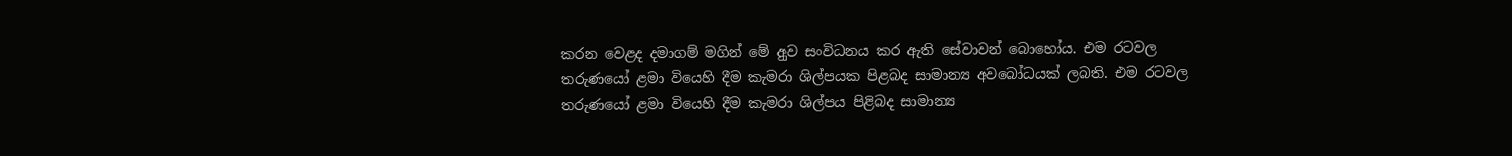කරන ‍වෙළද දමාගම් මගින් ‍මේ අුව සංවිධනය කර ඇති ‍සේවාවන් ‍‍බො‍හෝය. එම රටවල තරුණ‍යෝ ළමා වි‍යෙහි දීම කැමරා ශිල්පයක පිළබද සාමාන්‍ය අව‍බෝධයක් ලබති. එම රටවල තරුණ‍යෝ ළමා වි‍යෙහි දීම කැමරා ශිල්පය පිළිබද සාමාන්‍ය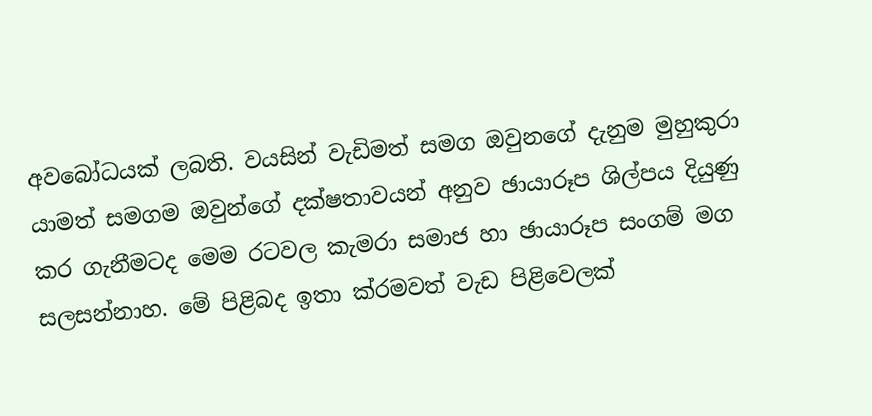අව‍බෝධයක් ලබති. වයසින් වැඩිමත් සමග ඔවුන‍ගේ දැනුම මුහුකුරා යාමත් සමගම ඔවුන්‍ගේ දක්ෂතාවයන් අනුව ඡායාරූප ශිල්පය දියුණු කර ගැනීමටද ‍මෙම රටවල කැමරා සමාජ හා ඡායාරූප සංගම් මග සලසන්නාහ. මේ පිළිබද ඉතා ක්රමවත් වැඩ පිළි‍වෙලක්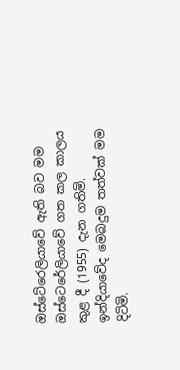ඔස්‍ටේ‍රෙලියා‍‍වේ ඇති බව මම ඔස්‍ටෙ‍රේලියා‍වේ ගත කල කාලය කුළ දී (1955) දැන ගතිමි. ඉන්දියා‍වේද ‍මෙබදුම තත්වක් මම දිටිමි.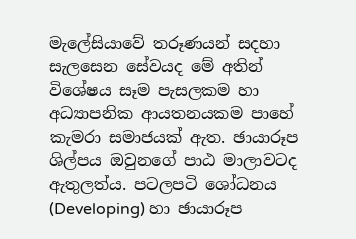මැ‍ලේසියා‍වේ තරූණයන් සදහා සැල‍සෙන ‍සේවයද ‍මේ අතින් වි‍ශේෂය සෑම පැසලකම හා අධ්‍යාපනික ආයතනයකම පා‍හේ කැමරා සමාජයක් ඇත. ඡායාරූප ශිල්පය ඔවුන‍ගේ පාඨ මාලාවටද ඇතුලත්ය. පටලපටි ‍ශෝධනය (Developing) හා ඡායාරූප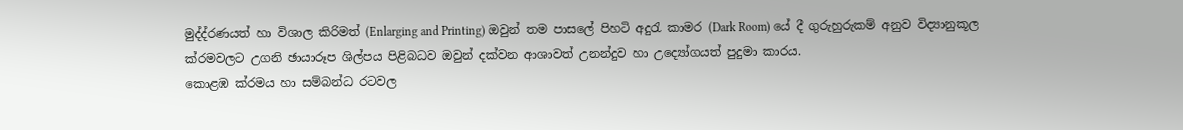මුද්ද්රණයත් හා විශාල කිරිමත් (Enlarging and Printing) ඔවුන් තම පාස‍ලේ පිහටි අදුරැ කාමර (Dark Room) යේ දී ගුරුහුරුකම් අනුව විද්‍යානුකූල ක්රමවලට උගනි ඡායාරූප ශිල්පය පිළිබධව ඔවුන් දක්වන ආශාවත් උනන්දුව හා උද්‍යෝගයත් පුදුමා කාරය.
කොළඹ ක්රමය හා සම්බන්ධ රටවල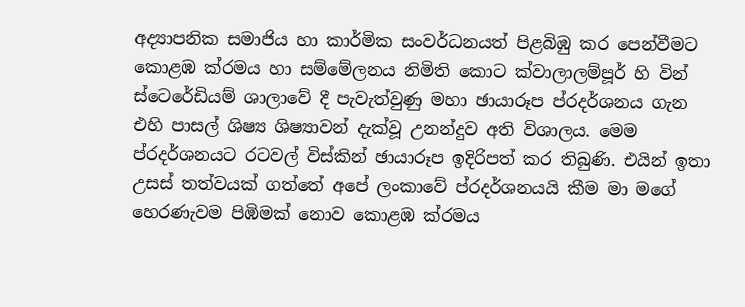අද්‍යාපනික සමාජිය හා කාර්මික සංවර්ධනයත් පිළබිඹු කර පෙන්වීමට කොළඹ ක්රමය හා සම්මේලනය නිමිති කොට ක්වාලාලම්පූර් හි වින් ස්ටෙරේඩියම් ශාලාවේ දී පැවැත්වුණු මහා ඡායාරූප ප්රදර්ශනය ගැන එහි පාසල් ශිෂ්‍ය ශිෂ්‍යාවන් දැක්වූ උනන්දුව අති විශාලය. මෙම ප්රදර්ශනයට රටවල් විස්කින් ඡායාරූප ඉදිරිපත් කර තිබුණි. එයින් ඉතා උසස් තත්වයක් ගත්තේ අපේ ලංකාවේ ප්රදර්ශනයයි කීම මා මගේ හෙරණැවම පිඹිමක් නොව කොළඹ ක්රමය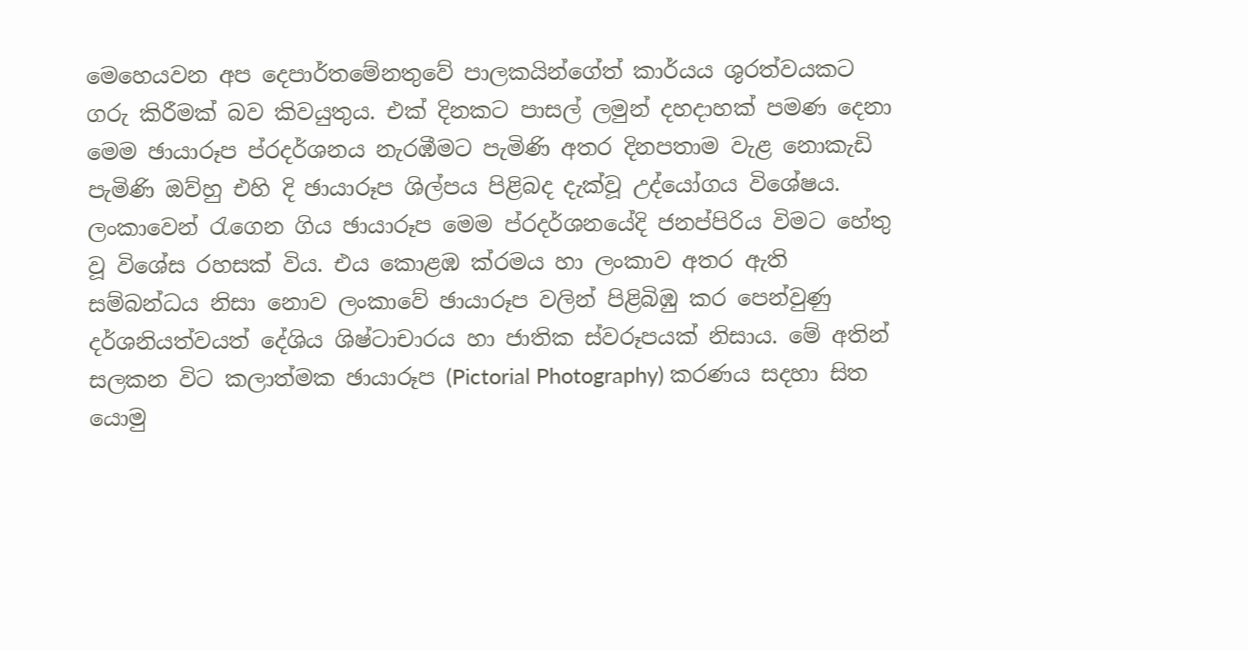මෙහෙයවන අප දෙපාර්තමේනතුවේ පාලකයින්ගේත් කාර්යය ශුරත්වයකට ගරු කිරීමක් බව කිවයුතුය. එක් දිනකට පාසල් ලමුන් දහදාහක් පමණ දෙනා මෙම ඡායාරූප ප්රදර්ශනය නැරඹීමට පැමිණි අතර දිනපතාම වැළ නොකැඩි පැමිණි ඔව්හු එහි දි ඡායාරූප ශිල්පය පිළිබද දැක්වූ උද්යෝගය විශේෂය.
ලංකාවෙන් රැගෙන ගිය ඡායාරූප මෙම ප්රදර්ශනයේදි ජනප්පිරිය විමට හේතු වූ විශේස රහසක් විය. එය කොළඹ ක්රමය හා ලංකාව අතර ඇති සම්බන්ධය නිසා නොව ලංකාවේ ඡායාරූප වලින් පිළිබිඹු කර පෙන්වුණු දර්ශනියත්වයත් දේශිය ශිෂ්ටාචාරය හා ජාතික ස්වරූපයක් නිසාය. මේ අතින් සලකන විට කලාත්මක ඡායාරූප (Pictorial Photography) කරණය සදහා සිත යොමු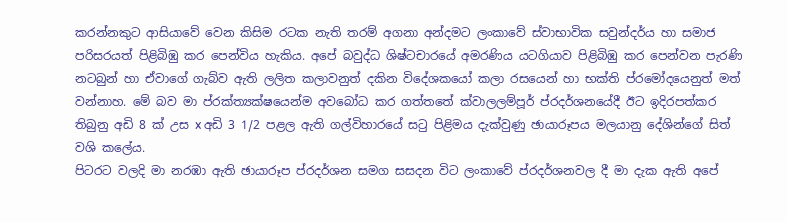කරන්නකුට ආසියාවේ වෙන කිසිම රටක නැති තරම් අගනා අන්දමට ලංකාවේ ස්වාභාවික සවුන්දර්ය හා සමාජ පරිසරයත් පිළිබිඹු කර පෙන්විය හැකිය. අපේ බවුද්ධ ශිෂ්ටචාරයේ අමරණිය යටගියාව පිළිබිඹු කර පෙන්වන පැරණි නටබුන් හා ඒවාගේ ගැබ්ව ඇති ලලිත කලාවනුත් දකින විදේශකයෝ කලා රසයෙන් හා භක්ති ප්රමෝදයෙනුත් මත් වන්නාහ. මේ බව මා ප්රක්ත්‍යක්ෂයෙන්ම අවබෝධ කර ගත්තතේ ක්වාලලම්පූර් ප්රදර්ශනයේදී ඊට ඉදිරපත්කර තිබුනු අඩි 8 ක් උස x අඩි 3 1/2 පළල ඇති ගල්විහාරයේ සටු පිළිමය දැක්වුණු ඡායාරූපය මලයානු දේශින්ගේ සිත් වශි කලේය.
පිටරට වලදි මා නරඹා ඇති ඡායාරූප ප්රදර්ශන සමග සසදන විට ලංකාවේ ප්රදර්ශනවල දී මා දැක ඇති අපේ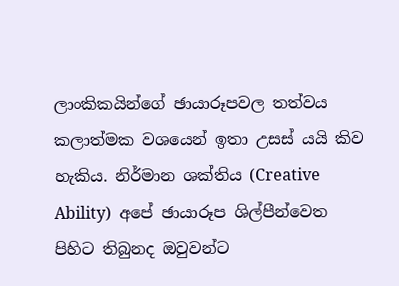ලාංකිකයින්ගේ ඡායාරූපවල තත්වය කලාත්මක වශයෙන් ඉතා උසස් යයි කිව හැකිය. නිර්මාන ශක්තිය (Creative Ability)  අපේ ඡායාරූප ශිල්පීන්වෙත පිහිට තිබුනද ඔවුවන්ට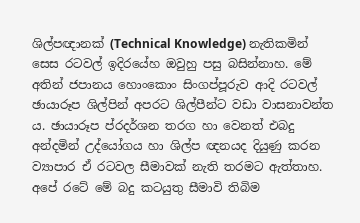ශිල්පඥානක් (Technical Knowledge) නැතිකමින් සෙස රටවල් ඉදිරයේහ ඔවුහු පසු බසින්නාහ. මේ අතින් ජපානය හොංකොං සිංගප්පූරුව ආදි රටවල් ඡායාරූප ශිල්පින් අපරට ශිල්පීන්ට වඩා වාසනාවන්ත ය. ඡායාරූප ප්රදර්ශන තරග හා වෙනත් එබදු අන්දමින් උද්යෝගය හා ශිල්ප ඥනයද දියුණු කරන ව්‍යාපාර ඒ රටවල සීමාවක් නැති තරමට ඇත්තාහ.
අපේ රටේ මේ බදු කටයුතු සීමාවි තිබිම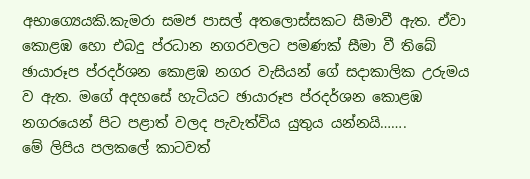අභාග්‍යෙයකි.කැමරා සමජ පාසල් අතලොස්සකට සීමාවී ඇත. ඒවා කොළඹ හො එබදු ප්රධාන නගරවලට පමණක් සීමා වී තිබේ ඡායාරූප ප්රදර්ශන කොළඹ නගර වැසියන් ගේ සදාකාලික උරුමය ව ඇත. මගේ අදහසේ හැටියට ඡායාරූප ප්රදර්ශන කොළඹ නගරයෙන් පිට පළාත් වලද පැවැත්විය යුතුය යන්නයි…….
මේ ලිපිය පලකලේ කාටවත්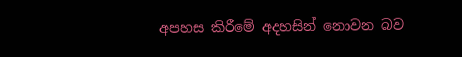අපහස කිරීමේ අදහසින් නොවන බව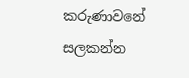කරුණාවනේ සලකන්න